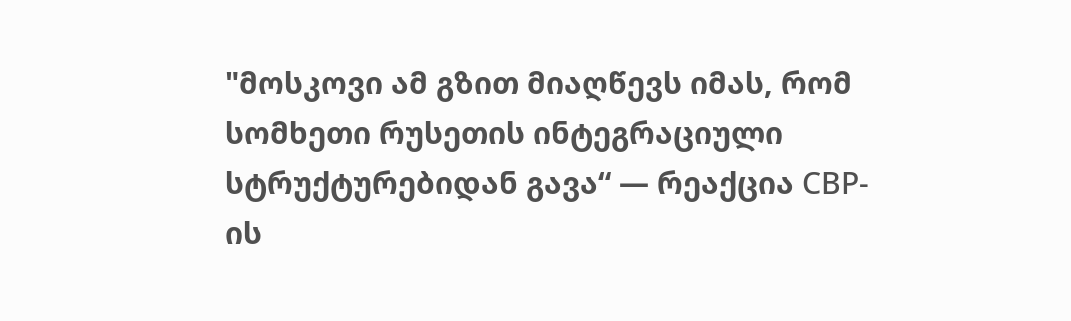"მოსკოვი ამ გზით მიაღწევს იმას, რომ სომხეთი რუსეთის ინტეგრაციული სტრუქტურებიდან გავა“ — რეაქცია СВР-ის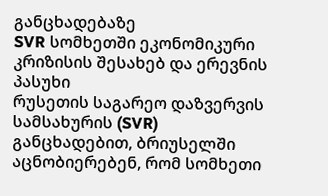განცხადებაზე
SVR სომხეთში ეკონომიკური კრიზისის შესახებ და ერევნის პასუხი
რუსეთის საგარეო დაზვერვის სამსახურის (SVR) განცხადებით, ბრიუსელში აცნობიერებენ, რომ სომხეთი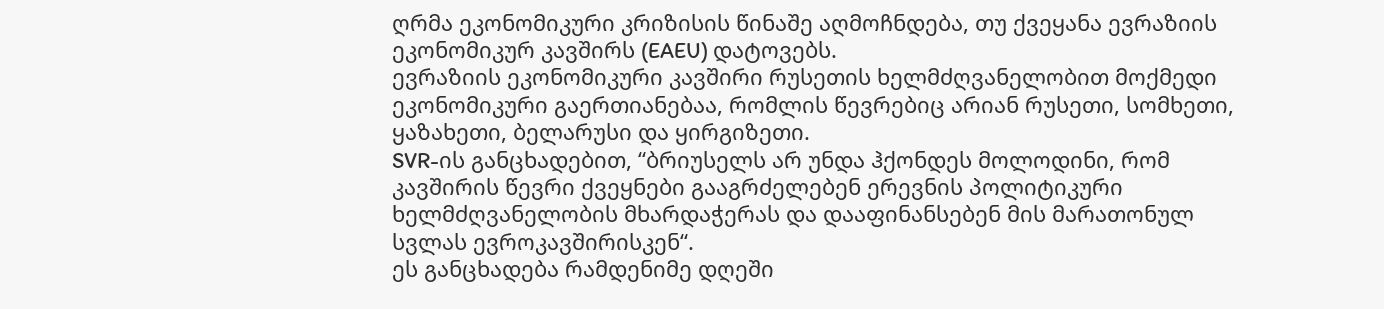ღრმა ეკონომიკური კრიზისის წინაშე აღმოჩნდება, თუ ქვეყანა ევრაზიის ეკონომიკურ კავშირს (EAEU) დატოვებს.
ევრაზიის ეკონომიკური კავშირი რუსეთის ხელმძღვანელობით მოქმედი ეკონომიკური გაერთიანებაა, რომლის წევრებიც არიან რუსეთი, სომხეთი, ყაზახეთი, ბელარუსი და ყირგიზეთი.
SVR-ის განცხადებით, “ბრიუსელს არ უნდა ჰქონდეს მოლოდინი, რომ კავშირის წევრი ქვეყნები გააგრძელებენ ერევნის პოლიტიკური ხელმძღვანელობის მხარდაჭერას და დააფინანსებენ მის მარათონულ სვლას ევროკავშირისკენ“.
ეს განცხადება რამდენიმე დღეში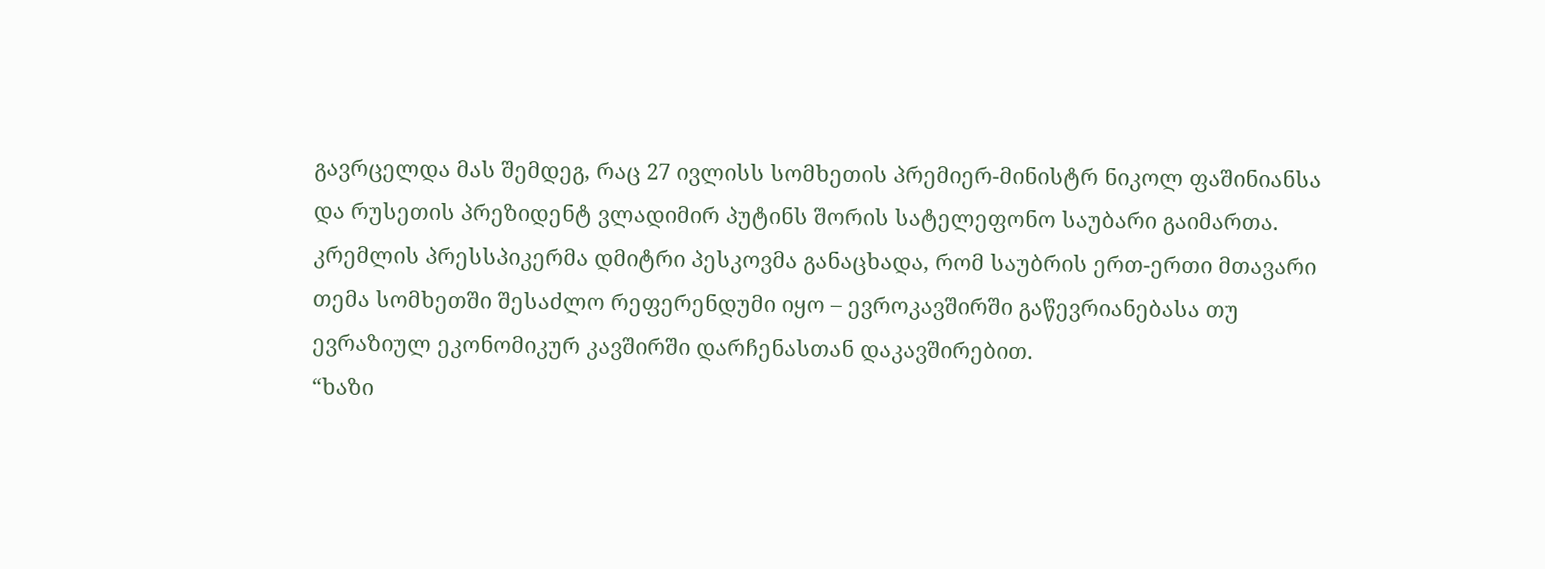გავრცელდა მას შემდეგ, რაც 27 ივლისს სომხეთის პრემიერ-მინისტრ ნიკოლ ფაშინიანსა და რუსეთის პრეზიდენტ ვლადიმირ პუტინს შორის სატელეფონო საუბარი გაიმართა.
კრემლის პრესსპიკერმა დმიტრი პესკოვმა განაცხადა, რომ საუბრის ერთ-ერთი მთავარი თემა სომხეთში შესაძლო რეფერენდუმი იყო – ევროკავშირში გაწევრიანებასა თუ ევრაზიულ ეკონომიკურ კავშირში დარჩენასთან დაკავშირებით.
“ხაზი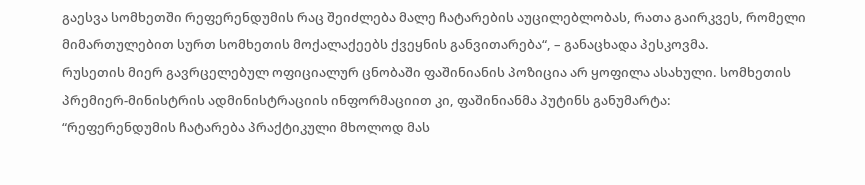გაესვა სომხეთში რეფერენდუმის რაც შეიძლება მალე ჩატარების აუცილებლობას, რათა გაირკვეს, რომელი მიმართულებით სურთ სომხეთის მოქალაქეებს ქვეყნის განვითარება“, – განაცხადა პესკოვმა.
რუსეთის მიერ გავრცელებულ ოფიციალურ ცნობაში ფაშინიანის პოზიცია არ ყოფილა ასახული. სომხეთის პრემიერ-მინისტრის ადმინისტრაციის ინფორმაციით კი, ფაშინიანმა პუტინს განუმარტა:
“რეფერენდუმის ჩატარება პრაქტიკული მხოლოდ მას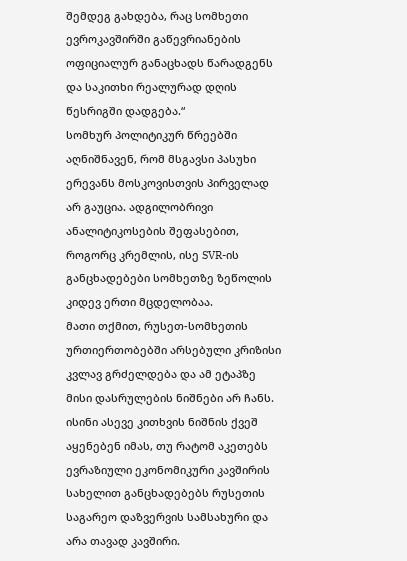შემდეგ გახდება, რაც სომხეთი ევროკავშირში გაწევრიანების ოფიციალურ განაცხადს წარადგენს და საკითხი რეალურად დღის წესრიგში დადგება.“
სომხურ პოლიტიკურ წრეებში აღნიშნავენ, რომ მსგავსი პასუხი ერევანს მოსკოვისთვის პირველად არ გაუცია. ადგილობრივი ანალიტიკოსების შეფასებით, როგორც კრემლის, ისე SVR-ის განცხადებები სომხეთზე ზეწოლის კიდევ ერთი მცდელობაა.
მათი თქმით, რუსეთ-სომხეთის ურთიერთობებში არსებული კრიზისი კვლავ გრძელდება და ამ ეტაპზე მისი დასრულების ნიშნები არ ჩანს. ისინი ასევე კითხვის ნიშნის ქვეშ აყენებენ იმას, თუ რატომ აკეთებს ევრაზიული ეკონომიკური კავშირის სახელით განცხადებებს რუსეთის საგარეო დაზვერვის სამსახური და არა თავად კავშირი.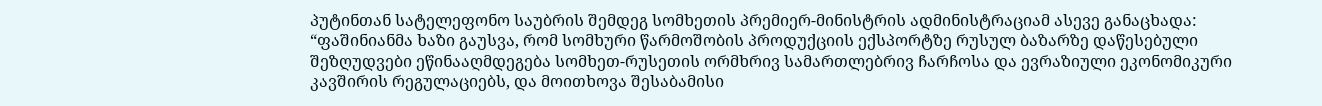პუტინთან სატელეფონო საუბრის შემდეგ სომხეთის პრემიერ-მინისტრის ადმინისტრაციამ ასევე განაცხადა:
“ფაშინიანმა ხაზი გაუსვა, რომ სომხური წარმოშობის პროდუქციის ექსპორტზე რუსულ ბაზარზე დაწესებული შეზღუდვები ეწინააღმდეგება სომხეთ-რუსეთის ორმხრივ სამართლებრივ ჩარჩოსა და ევრაზიული ეკონომიკური კავშირის რეგულაციებს, და მოითხოვა შესაბამისი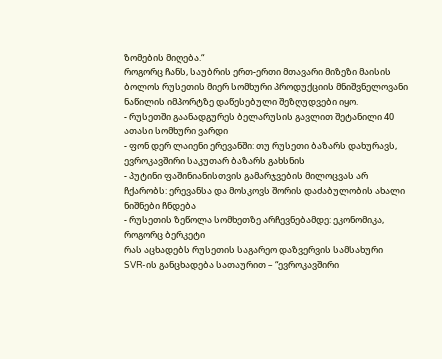ზომების მიღება.“
როგორც ჩანს, საუბრის ერთ-ერთი მთავარი მიზეზი მაისის ბოლოს რუსეთის მიერ სომხური პროდუქციის მნიშვნელოვანი ნაწილის იმპორტზე დაწესებული შეზღუდვები იყო.
- რუსეთში გაანადგურეს ბელარუსის გავლით შეტანილი 40 ათასი სომხური ვარდი
- ფონ დერ ლაიენი ერევანში: თუ რუსეთი ბაზარს დახურავს, ევროკავშირი საკუთარ ბაზარს გახსნის
- პუტინი ფაშინიანისთვის გამარჯვების მილოცვას არ ჩქარობს: ერევანსა და მოსკოვს შორის დაძაბულობის ახალი ნიშნები ჩნდება
- რუსეთის ზეწოლა სომხეთზე არჩევნებამდე: ეკონომიკა, როგორც ბერკეტი
რას აცხადებს რუსეთის საგარეო დაზვერვის სამსახური
SVR-ის განცხადება სათაურით – “ევროკავშირი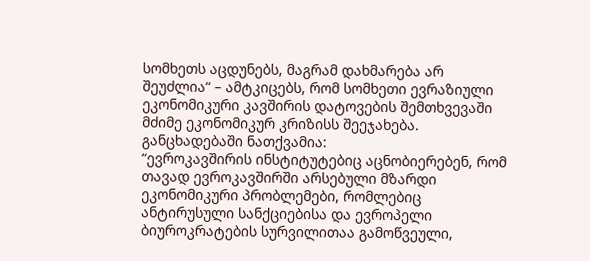სომხეთს აცდუნებს, მაგრამ დახმარება არ შეუძლია“ – ამტკიცებს, რომ სომხეთი ევრაზიული ეკონომიკური კავშირის დატოვების შემთხვევაში მძიმე ეკონომიკურ კრიზისს შეეჯახება.
განცხადებაში ნათქვამია:
“ევროკავშირის ინსტიტუტებიც აცნობიერებენ, რომ თავად ევროკავშირში არსებული მზარდი ეკონომიკური პრობლემები, რომლებიც ანტირუსული სანქციებისა და ევროპელი ბიუროკრატების სურვილითაა გამოწვეული,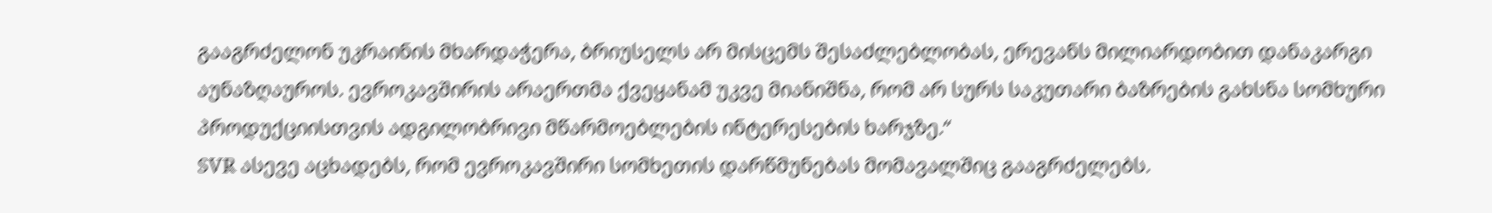გააგრძელონ უკრაინის მხარდაჭერა, ბრიუსელს არ მისცემს შესაძლებლობას, ერევანს მილიარდობით დანაკარგი აუნაზღაუროს. ევროკავშირის არაერთმა ქვეყანამ უკვე მიანიშნა, რომ არ სურს საკუთარი ბაზრების გახსნა სომხური პროდუქციისთვის ადგილობრივი მწარმოებლების ინტერესების ხარჯზე.“
SVR ასევე აცხადებს, რომ ევროკავშირი სომხეთის დარწმუნებას მომავალშიც გააგრძელებს.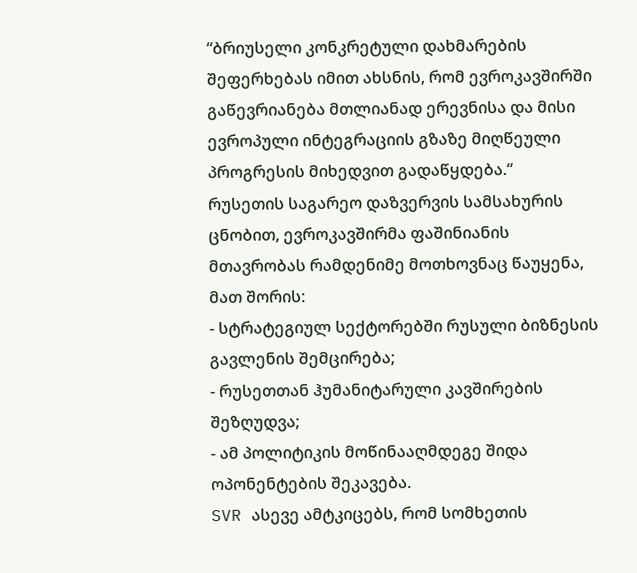“ბრიუსელი კონკრეტული დახმარების შეფერხებას იმით ახსნის, რომ ევროკავშირში გაწევრიანება მთლიანად ერევნისა და მისი ევროპული ინტეგრაციის გზაზე მიღწეული პროგრესის მიხედვით გადაწყდება.“
რუსეთის საგარეო დაზვერვის სამსახურის ცნობით, ევროკავშირმა ფაშინიანის მთავრობას რამდენიმე მოთხოვნაც წაუყენა, მათ შორის:
- სტრატეგიულ სექტორებში რუსული ბიზნესის გავლენის შემცირება;
- რუსეთთან ჰუმანიტარული კავშირების შეზღუდვა;
- ამ პოლიტიკის მოწინააღმდეგე შიდა ოპონენტების შეკავება.
SVR ასევე ამტკიცებს, რომ სომხეთის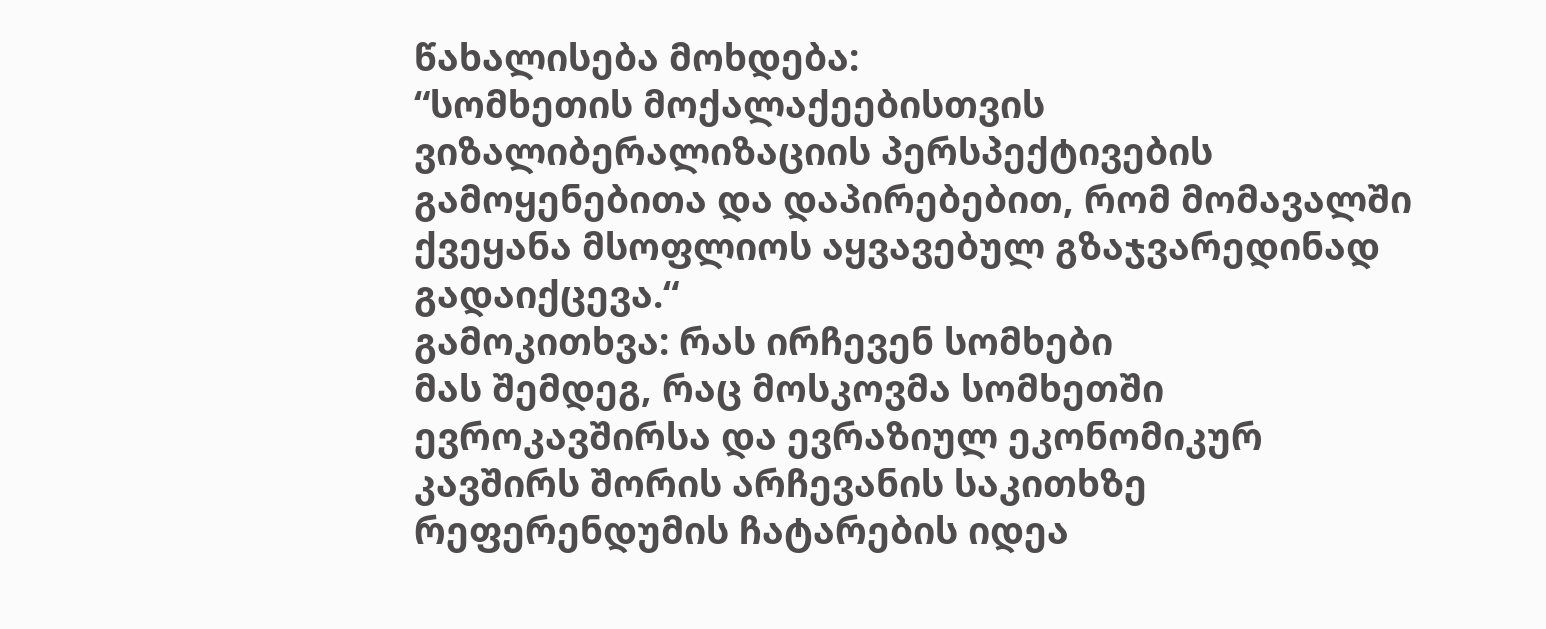წახალისება მოხდება:
“სომხეთის მოქალაქეებისთვის ვიზალიბერალიზაციის პერსპექტივების გამოყენებითა და დაპირებებით, რომ მომავალში ქვეყანა მსოფლიოს აყვავებულ გზაჯვარედინად გადაიქცევა.“
გამოკითხვა: რას ირჩევენ სომხები
მას შემდეგ, რაც მოსკოვმა სომხეთში ევროკავშირსა და ევრაზიულ ეკონომიკურ კავშირს შორის არჩევანის საკითხზე რეფერენდუმის ჩატარების იდეა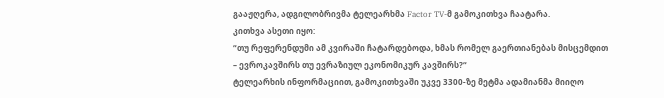გააჟღერა, ადგილობრივმა ტელეარხმა Factor TV-მ გამოკითხვა ჩაატარა.
კითხვა ასეთი იყო:
“თუ რეფერენდუმი ამ კვირაში ჩატარდებოდა, ხმას რომელ გაერთიანებას მისცემდით – ევროკავშირს თუ ევრაზიულ ეკონომიკურ კავშირს?“
ტელეარხის ინფორმაციით, გამოკითხვაში უკვე 3300-ზე მეტმა ადამიანმა მიიღო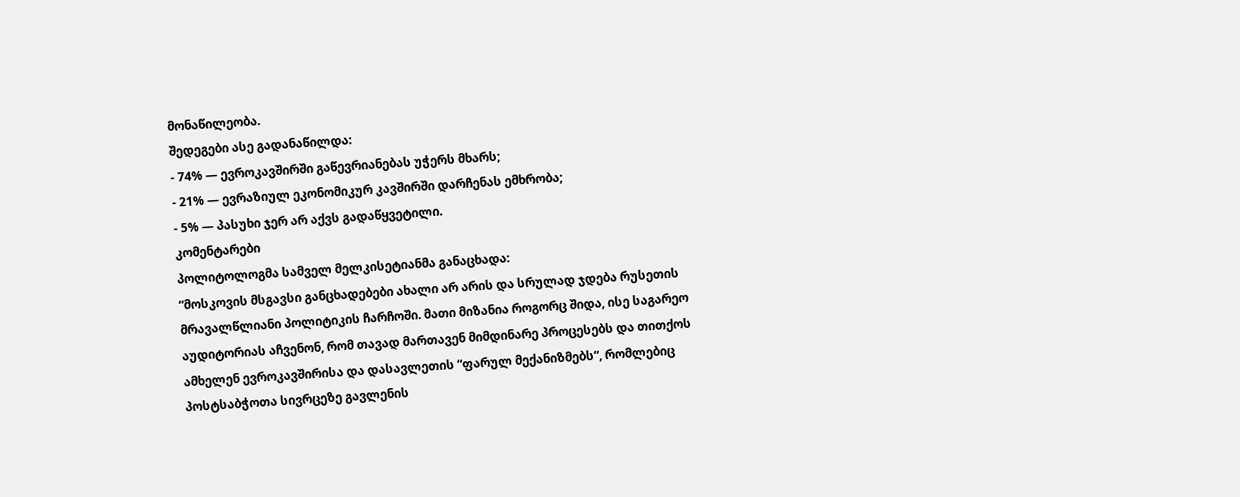მონაწილეობა.
შედეგები ასე გადანაწილდა:
- 74% — ევროკავშირში გაწევრიანებას უჭერს მხარს;
- 21% — ევრაზიულ ეკონომიკურ კავშირში დარჩენას ემხრობა;
- 5% — პასუხი ჯერ არ აქვს გადაწყვეტილი.
კომენტარები
პოლიტოლოგმა სამველ მელკისეტიანმა განაცხადა:
“მოსკოვის მსგავსი განცხადებები ახალი არ არის და სრულად ჯდება რუსეთის მრავალწლიანი პოლიტიკის ჩარჩოში. მათი მიზანია როგორც შიდა, ისე საგარეო აუდიტორიას აჩვენონ, რომ თავად მართავენ მიმდინარე პროცესებს და თითქოს ამხელენ ევროკავშირისა და დასავლეთის “ფარულ მექანიზმებს“, რომლებიც პოსტსაბჭოთა სივრცეზე გავლენის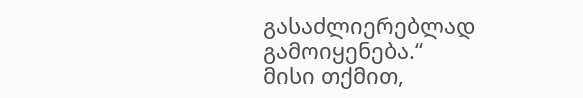გასაძლიერებლად გამოიყენება.“
მისი თქმით,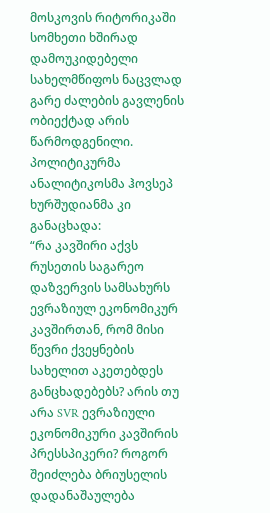მოსკოვის რიტორიკაში სომხეთი ხშირად დამოუკიდებელი სახელმწიფოს ნაცვლად გარე ძალების გავლენის ობიექტად არის წარმოდგენილი.
პოლიტიკურმა ანალიტიკოსმა ჰოვსეპ ხურშუდიანმა კი განაცხადა:
“რა კავშირი აქვს რუსეთის საგარეო დაზვერვის სამსახურს ევრაზიულ ეკონომიკურ კავშირთან, რომ მისი წევრი ქვეყნების სახელით აკეთებდეს განცხადებებს? არის თუ არა SVR ევრაზიული ეკონომიკური კავშირის პრესსპიკერი? როგორ შეიძლება ბრიუსელის დადანაშაულება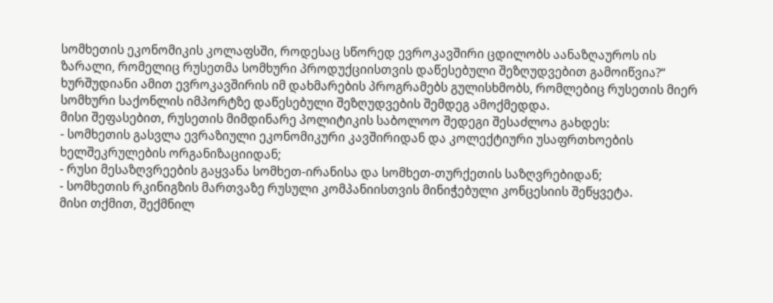სომხეთის ეკონომიკის კოლაფსში, როდესაც სწორედ ევროკავშირი ცდილობს აანაზღაუროს ის ზარალი, რომელიც რუსეთმა სომხური პროდუქციისთვის დაწესებული შეზღუდვებით გამოიწვია?“
ხურშუდიანი ამით ევროკავშირის იმ დახმარების პროგრამებს გულისხმობს, რომლებიც რუსეთის მიერ სომხური საქონლის იმპორტზე დაწესებული შეზღუდვების შემდეგ ამოქმედდა.
მისი შეფასებით, რუსეთის მიმდინარე პოლიტიკის საბოლოო შედეგი შესაძლოა გახდეს:
- სომხეთის გასვლა ევრაზიული ეკონომიკური კავშირიდან და კოლექტიური უსაფრთხოების ხელშეკრულების ორგანიზაციიდან;
- რუსი მესაზღვრეების გაყვანა სომხეთ-ირანისა და სომხეთ-თურქეთის საზღვრებიდან;
- სომხეთის რკინიგზის მართვაზე რუსული კომპანიისთვის მინიჭებული კონცესიის შეწყვეტა.
მისი თქმით, შექმნილ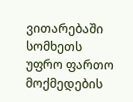ვითარებაში სომხეთს უფრო ფართო მოქმედების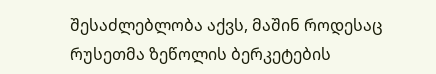შესაძლებლობა აქვს, მაშინ როდესაც რუსეთმა ზეწოლის ბერკეტების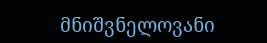მნიშვნელოვანი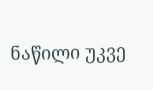ნაწილი უკვე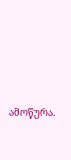ამოწურა.